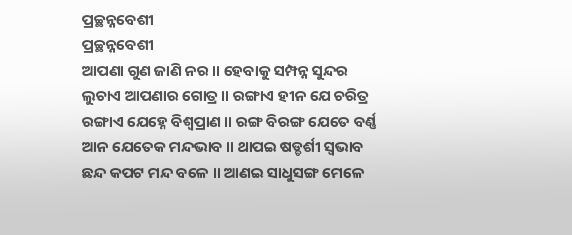ପ୍ରଚ୍ଛନ୍ନବେଶୀ
ପ୍ରଚ୍ଛନ୍ନବେଶୀ
ଆପଣା ଗୁଣ ଜାଣି ନର ॥ ହେବାକୁ ସମ୍ପନ୍ନ ସୁନ୍ଦର
ଲୁଚାଏ ଆପଣାର ଗୋତ୍ର ॥ ରଙ୍ଗାଏ ହୀନ ଯେ ଚରିତ୍ର
ରଙ୍ଗାଏ ଯେହ୍ନେ ବିଶ୍ୱପ୍ରାଣ ॥ ରଙ୍ଗ ବିରଙ୍ଗ ଯେତେ ବର୍ଣ୍ଣ
ଆନ ଯେତେକ ମନ୍ଦଭାବ ॥ ଥାପଇ ଷଡ୍ଡର୍ଶୀ ସ୍ୱଭାବ
ଛନ୍ଦ କପଟ ମନ୍ଦ ବଳେ ॥ ଆଣଇ ସାଧୁସଙ୍ଗ ମେଳେ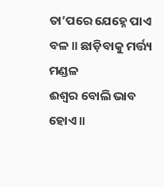ତା’ପରେ ଯେହ୍ନେ ପାଏ ବଳ ॥ ଛାଡ଼ିବାକୁ ମର୍ତ୍ତ୍ୟ ମଣ୍ଡଳ
ଈଶ୍ୱର ବୋଲି ଭାବ ହୋଏ ॥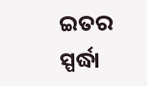ଇତର ସ୍ପର୍ଦ୍ଧା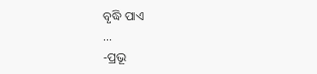ବୃଦ୍ଧି ପାଏ
...
-ପ୍ରଭୂ